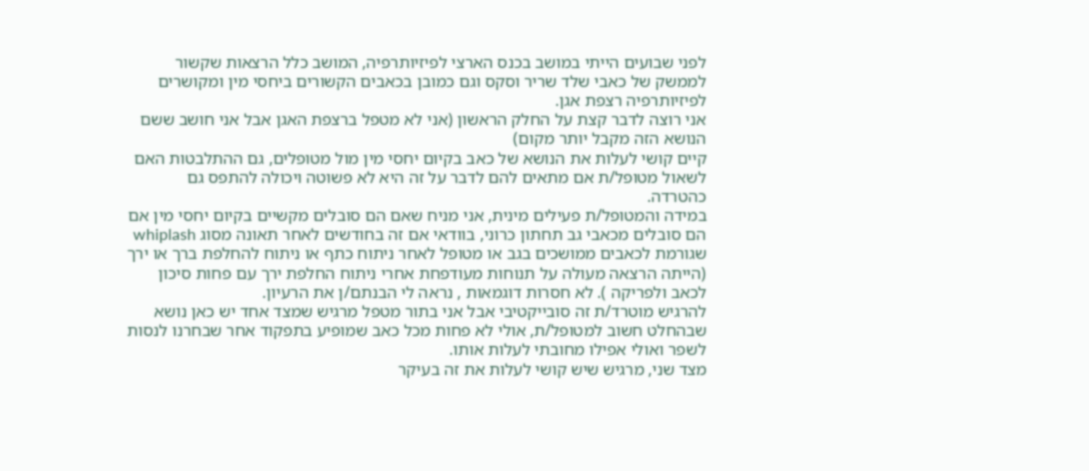לפני שבועים הייתי במושב בכנס הארצי לפיזיותרפיה, המושב כלל הרצאות שקשור לממשק של כאבי שלד שריר וסקס וגם כמובן בכאבים הקשורים ביחסי מין ומקושרים לפיזיותרפיה רצפת אגן.
אני רוצה לדבר קצת על החלק הראשון (אני לא מטפל ברצפת האגן אבל אני חושב ששם הנושא הזה מקבל יותר מקום)
קיים קושי לעלות את הנושא של כאב בקיום יחסי מין מול מטופלים, גם ההתלבטות האם לשאול מטופל/ת אם מתאים להם לדבר על זה היא לא פשוטה ויכולה להתפס גם כהטרדה.
במידה והמטופל/ת פעילים מינית, אני מניח שאם הם סובלים מקשיים בקיום יחסי מין אם הם סובלים מכאבי גב תחתון כרוני, בוודאי אם זה בחודשים לאחר תאונה מסוג whiplash שגורמת לכאבים ממושכים בגב או מטופל לאחר ניתוח כתף או ניתוח להחלפת ברך או ירך (הייתה הרצאה מעולה על תנוחות מעודפחת אחרי ניתוח החלפת ירך עם פחות סיכון לכאב ולפריקה ). לא חסרות דוגמאות , נראה לי הבנתם/ן את הרעיון.
להרגיש מוטרד/ת זה סובייקטיבי אבל אני בתור מטפל מרגיש שמצד אחד יש כאן נושא שבהחלט חשוב למטופל/ת, אולי לא פחות מכל כאב שמופיע בתפקוד אחר שבחרנו לנסות לשפר ואולי אפילו מחובתי לעלות אותו.
מצד שני, מרגיש שיש קושי לעלות את זה בעיקר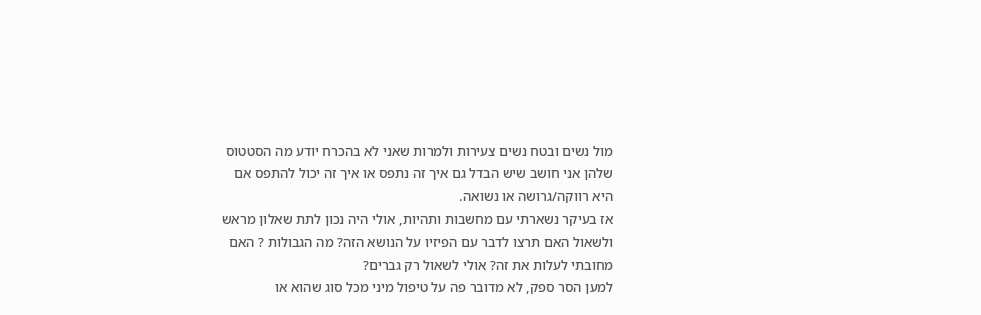מול נשים ובטח נשים צעירות ולמרות שאני לא בהכרח יודע מה הסטטוס שלהן אני חושב שיש הבדל גם איך זה נתפס או איך זה יכול להתפס אם היא רווקה/גרושה או נשואה.
אז בעיקר נשארתי עם מחשבות ותהיות, אולי היה נכון לתת שאלון מראש ולשאול האם תרצו לדבר עם הפיזיו על הנושא הזה? מה הגבולות ? האם מחובתי לעלות את זה? אולי לשאול רק גברים?
למען הסר ספק, לא מדובר פה על טיפול מיני מכל סוג שהוא או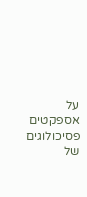על אספקטים פסיכולוגים של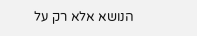הנושא אלא רק על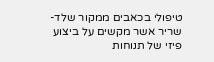טיפולי בכאבים ממקור שלד-שריר אשר מקשים על ביצוע פיזי של תנוחות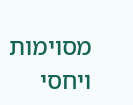מסוימות ויחסי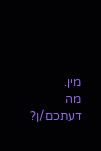מין.
מה דעתכם/ן?